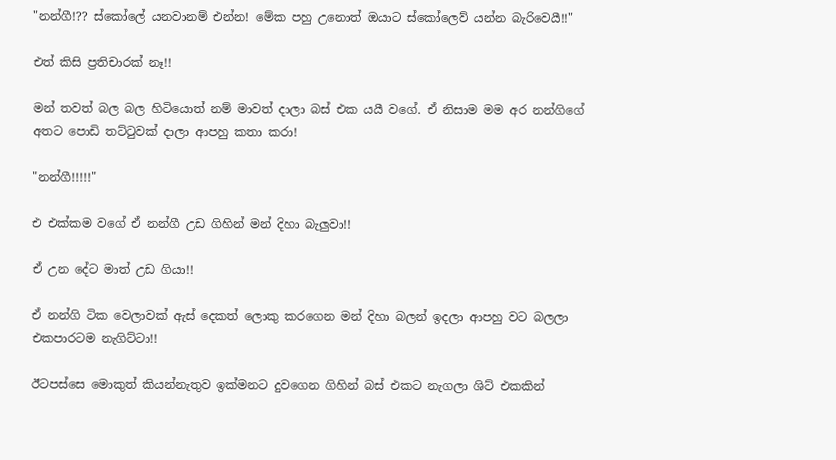"නන්ගී!?? ස්කෝලේ යනවානම් එන්න! මේක පහු උනොත් ඔයාට ස්කෝලෙව් යන්න බැරිවෙයී!!"

එත් කිසි ප්‍රතිචාරක් නෑ!!

මන් තවත් බල බල හිටියොත් නම් මාවත් දාලා බස් එක යයී වගේ. ඒ නිසාම මම අර නන්ගිගේ අතට පොඩි තට්ටුවක් දාලා ආපහු කතා කරා!

"නන්ගී!!!!!"

එ එක්කම වගේ ඒ නන්ගී උඩ ගිහින් මන් දිහා බැලුවා!!

ඒ උන දේට මාත් උඩ ගියා!!

ඒ නන්ගි ටික වෙලාවක් ඇස් දෙකත් ලොකු කරගෙන මන් දිහා බලන් ඉදලා ආපහු වට බලලා එකපාරටම නැගිට්ටා!!

ඊටපස්සෙ මොකුත් කියන්නැතුව ඉක්මනට දුවගෙන ගිහින් බස් එකට නැගලා ශිට් එකකින්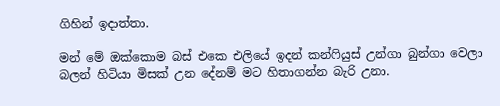ගිහින් ඉදාත්තා.

මන් මේ ඔක්කොම බස් එකෙ එලියේ ඉදන් කන්ෆියුස් උන්ගා බුන්ගා වෙලා බලන් හිටියා මිසක් උන දේනම් මට හිතාගන්න බැරි උනා.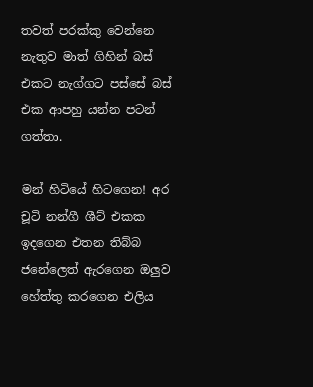තවත් පරක්කු වෙන්නෙ නැතුව මාත් ගිහින් බස් එකට නැග්ගට පස්සේ බස් එක ආපහු යන්න පටන් ගත්තා.

මන් හිටියේ හිටගෙන! අර චූටි නන්ගී ශීට් එකක ඉදගෙන එතන තිබ්බ ජනේලෙත් ඇරගෙන ඔලුව හේත්තු කරගෙන එලිය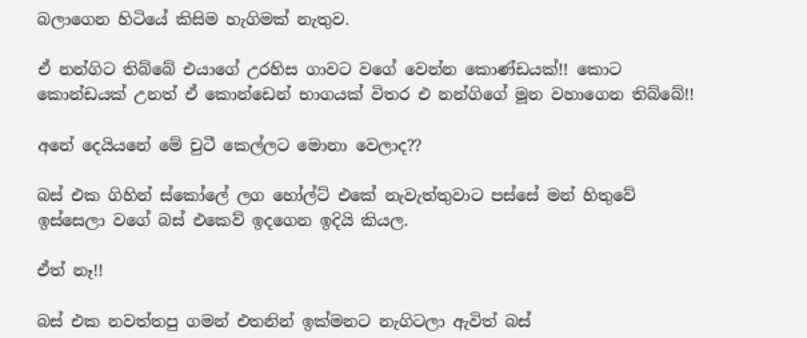බලාගෙන හිටියේ කිසිම හැගිමක් නැතුව.

ඒ නන්ගිට තිබ්බේ එයාගේ උරහිස ගාවට වගේ වෙන්න කොණ්ඩයක්!! කොට කොන්ඩයක් උනත් ඒ කොන්ඩෙන් භාගයක් විතර එ නන්ගිගේ මූන වහාගෙන තිබ්බේ!!

අනේ දෙයියනේ මේ චුටී කෙල්ලට මොනා වෙලාද??

බස් එක ගිහින් ස්කෝලේ ලග හෝල්ට් එකේ නැවැත්තුවාට පස්සේ මන් හිතුවේ ඉස්සෙලා වගේ බස් එකෙව් ඉදගෙන ඉදියි කියල.

ඒත් නෑ!!

බස් එක නවත්තපු ගමන් එතනින් ඉක්මනට නැගිටලා ඇවිත් බස්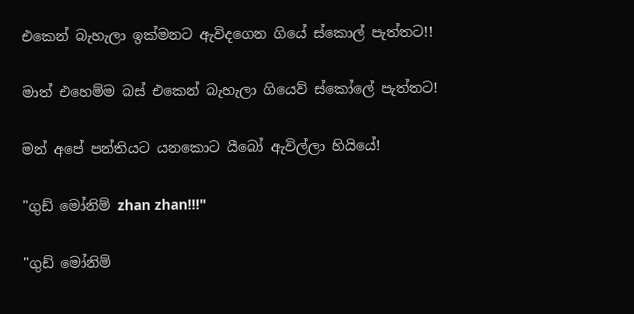එකෙන් බැහැලා ඉක්මනට ඇවිදගෙන ගියේ ස්කොල් පැත්තට!!

මාත් එහෙම්ම බස් එකෙන් බැහැලා ගියෙව් ස්කෝලේ පැත්තට!

මන් අපේ පන්තියට යනකොට යීබෝ ඇවිල්ලා හියියේ!

"ගුඩ් මෝනිම් zhan zhan!!!"

"ගුඩ් මෝනිම්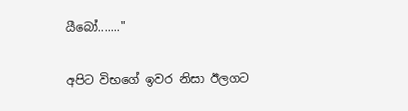යීබෝ......."

අපිට විභගේ ඉවර නිසා ඊලගට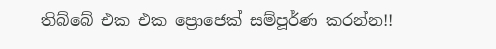තිබ්බේ එක එක ප්‍රොජෙක් සම්පූර්ණ කරන්න!!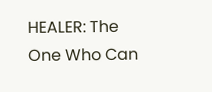HEALER: The One Who Can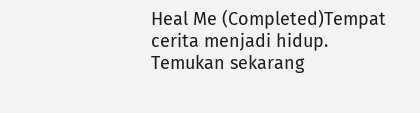Heal Me (Completed)Tempat cerita menjadi hidup. Temukan sekarang